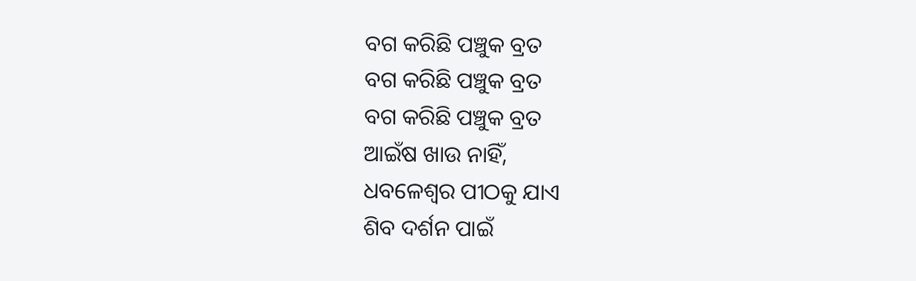ବଗ କରିଛି ପଞ୍ଚୁକ ବ୍ରତ
ବଗ କରିଛି ପଞ୍ଚୁକ ବ୍ରତ
ବଗ କରିଛି ପଞ୍ଚୁକ ବ୍ରତ
ଆଇଁଷ ଖାଉ ନାହିଁ,
ଧବଳେଶ୍ଵର ପୀଠକୁ ଯାଏ
ଶିବ ଦର୍ଶନ ପାଇଁ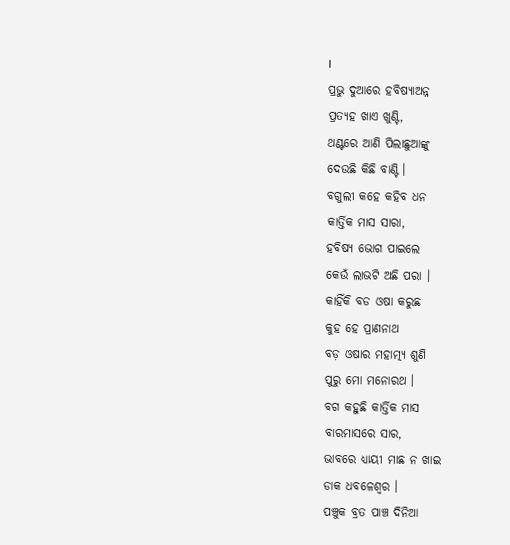।
ପ୍ରଭୁ ଦୁଆରେ ହବିଷ୍ଯାଅନ୍ନ
ପ୍ରତ୍ଯହ ଖାଏ ଖୁଣ୍ଟି,
ଥଣ୍ଟରେ ଆଣି ପିଲାଛୁଆଙ୍କୁ
ଦେଉଛି କିଛି ବାଣ୍ଟି ।
ବଗୁଲୀ କହେ କହିବ ଧନ
କାର୍ତ୍ତିକ ମାସ ସାରା,
ହବିଷ୍ଯ ଭୋଗ ପାଇଲେ
କେଉଁ ଲାଭଟି ଅଛି ପରା ।
କାହିଁକି ବଡ ଓଷା କରୁଛ
କୁହ ହେ ପ୍ରାଣନାଥ
ବଡ଼ ଓଷାର ମହାତ୍ମ୍ଯ ଶୁଣି
ପୁରୁ ମୋ ମନୋରଥ ।
ବଗ କହୁଛି କାର୍ତ୍ତିକ ମାସ
ବାରମାସରେ ସାର,
ଭାବରେ ଧ୍ଯାୟୀ ମାଛ ନ ଖାଇ
ଡାକ ଧବଳେଶ୍ଵର ।
ପଞ୍ଚୁକ ବ୍ରତ ପାଞ୍ଚ ଦିନିଆ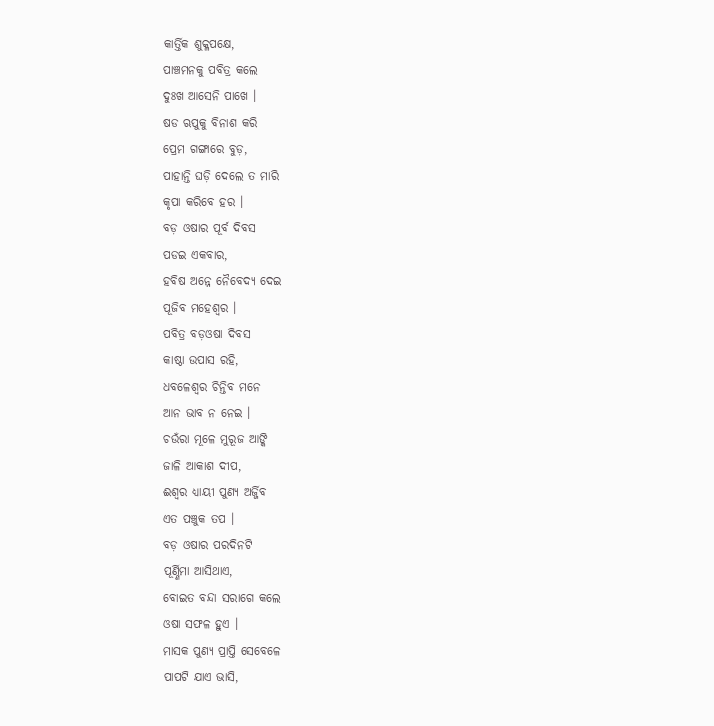କାର୍ତ୍ତିକ ଶୁକ୍ଳପକ୍ଷେ,
ପାଞ୍ଚମନକୁ ପବିତ୍ର କଲେ
ଦୁଃଖ ଆସେନି ପାଖେ ।
ଷଡ ଋପୁକୁ ବିନାଶ କରି
ପ୍ରେମ ଗଙ୍ଗାରେ ବୁଡ଼,
ପାହାନ୍ତି ଘଡ଼ି ଦେଲେ ତ ମାରି
କୃପା କରିବେ ହର ।
ବଡ଼ ଓଷାର ପୂର୍ବ ଦିବସ
ପଡଇ ଏକବାର,
ହବିଷ ଅନ୍ନେ ନୈବେଦ୍ୟ ଦେଇ
ପୂଜିବ ମହେଶ୍ୱର ।
ପବିତ୍ର ବଡ଼ଓଷା ଦିବସ
କାଷ୍ଠା ଉପାସ ରହି,
ଧବଳେଶ୍ଵର ଚିନ୍ତିବ ମନେ
ଆନ ଭାବ ନ ନେଇ ।
ଚଉଁରା ମୂଳେ ମୁରୂଜ ଆଙ୍କି
ଜାଳି ଆକାଶ ଦୀପ,
ଈଶ୍ଵର ଧ୍ଯାୟୀ ପୁଣ୍ୟ ଅର୍ଜ୍ଜିବ
ଏତ ପଞ୍ଚୁକ ତପ ।
ବଡ଼ ଓଷାର ପରଦିନଟି
ପୂର୍ଣ୍ଣିମା ଆସିଥାଏ,
ବୋଇତ ବନ୍ଦା ସରାଗେ କଲେ
ଓଷା ସଫଳ ହୁଏ ।
ମାସକ ପୁଣ୍ୟ ପ୍ରାପ୍ତି ସେବେଳେ
ପାପଟି ଯାଏ ଭାସି,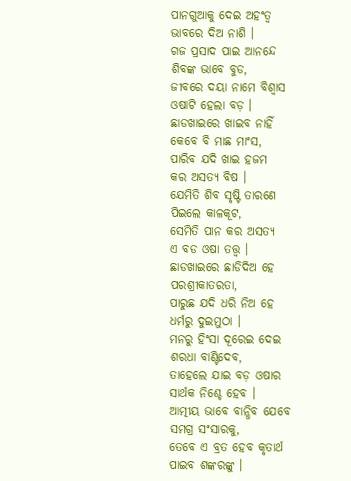ପାନଗୁଆକୁ ଦେଇ ଅହଂତ୍ଵ
ଭାବରେ ଦିଅ ନାଶି ।
ଗଜ ପ୍ରସାଦ ପାଇ ଆନନ୍ଦେ
ଶିବଙ୍କ ଭାବେ ବୁଡ,
ଜୀବରେ ଦୟା ନାମେ ବିଶ୍ଵାସ
ଓଷାଟି ହେଲା ବଡ଼ ।
ଛାଡଖାଇରେ ଖାଇବ ନାହିଁ
କେବେ ବି ମାଛ ମାଂସ,
ପାରିବ ଯଦି ଖାଇ ହଜମ
କର ଅସତ୍ୟ ବିଷ ।
ଯେମିତି ଶିବ ସୃଷ୍ଟି ତାରଣେ
ପିଇଲେ କାଳକୂଟ,
ସେମିତି ପାନ କର ଅସତ୍ୟ
ଏ ବଡ ଓଷା ତତ୍ତ୍ଵ ।
ଛାଡଖାଇରେ ଛାଡିଦିଅ ହେ
ପରଶ୍ରୀକାତରତା,
ପାରୁଛ ଯଦି ଧରି ନିଅ ହେ
ଧର୍ମରୁ ଦୁଇମୁଠା ।
ମନରୁ ହିଂସା ଦୂରେଇ ଦେଇ
ଶରଧା ବାଣ୍ଟିଦେବ,
ତାହେଲେ ଯାଇ ବଡ଼ ଓଷାର
ସାର୍ଥକ ନିଶ୍ଚେ ହେବ ।
ଆତ୍ମୀୟ ଭାବେ ବାନ୍ଧିବ ଯେବେ
ସମଗ୍ର ସଂସାରକୁ,
ତେବେ ଏ ବ୍ରତ ହେବ କୃତାର୍ଥ
ପାଇବ ଶଙ୍କରଙ୍କୁ ।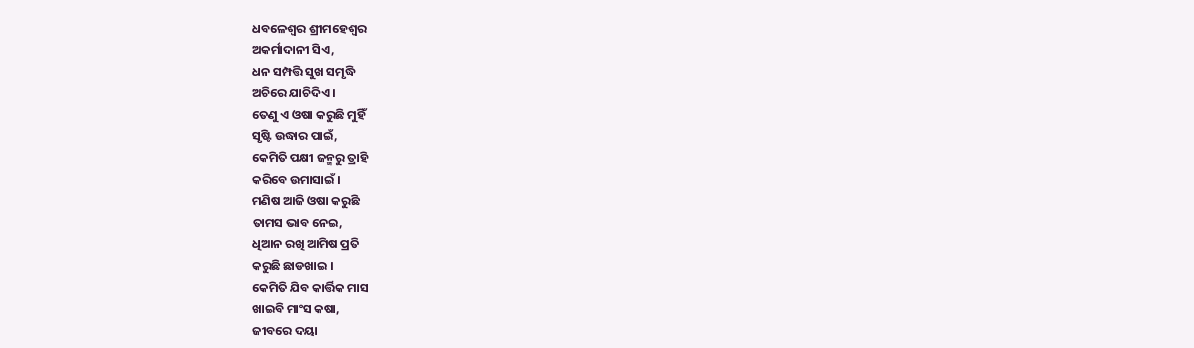ଧବଳେଶ୍ଵର ଶ୍ରୀମହେଶ୍ୱର
ଅକର୍ମାଦାନୀ ସିଏ,
ଧନ ସମ୍ପତ୍ତି ସୁଖ ସମୃଦ୍ଧି
ଅଚିରେ ଯାଚିଦିଏ ।
ତେଣୁ ଏ ଓଷା କରୁଛି ମୁହିଁ
ସୃଷ୍ଟି ଉଦ୍ଧାର ପାଇଁ,
କେମିତି ପକ୍ଷୀ ଜନ୍ମରୁ ତ୍ରାହି
କରିବେ ଉମାସାଇଁ ।
ମଣିଷ ଆଜି ଓଷା କରୁଛି
ତାମସ ଭାବ ନେଇ,
ଧିଆନ ରଖି ଆମିଷ ପ୍ରତି
କରୁଛି ଛାଡଖାଇ ।
କେମିତି ଯିବ କାର୍ତ୍ତିକ ମାସ
ଖାଇବି ମାଂସ କଷା,
ଜୀବରେ ଦୟା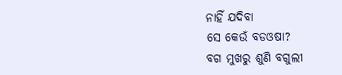ନାହିଁ ଯଦିବା
ସେ କେଉଁ ବଡଓଷା?
ବଗ ମୁଖରୁ ଶୁଣି ବଗୁଲୀ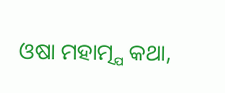ଓଷା ମହାତ୍ମ୍ଯ କଥା,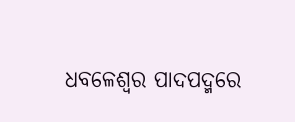ଧବଳେଶ୍ଵର ପାଦପଦ୍ମରେ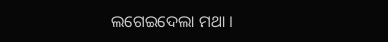ଲଗେଇଦେଲା ମଥା ।